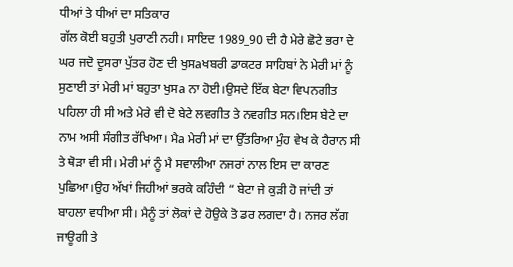ਧੀਆਂ ਤੇ ਧੀਆਂ ਦਾ ਸਤਿਕਾਰ
ਗੱਲ ਕੋਈ ਬਹੁਤੀ ਪੁਰਾਣੀ ਨਹੀ। ਸਾਇਦ 1989_90 ਦੀ ਹੈ ਮੇਰੇ ਛੋਟੇ ਭਰਾ ਦੇ ਘਰ ਜਦੋ ਦੂਸਰਾ ਪੁੱਤਰ ਹੋਣ ਦੀ ਖੁਸaਖਬਰੀ ਡਾਕਟਰ ਸਾਹਿਬਾਂ ਨੇ ਮੇਰੀ ਮਾਂ ਨੂੰ ਸੁਣਾਈ ਤਾਂ ਮੇਰੀ ਮਾਂ ਬਹੁਤਾ ਖੁਸa ਨਾ ਹੋਈ।ਉਸਦੇ ਇੱਕ ਬੇਟਾ ਵਿਪਨਗੀਤ ਪਹਿਲਾ ਹੀ ਸੀ ਅਤੇ ਮੇਰੇ ਵੀ ਦੋ ਬੇਟੇ ਲਵਗੀਤ ਤੇ ਨਵਗੀਤ ਸਨ।ਇਸ ਬੇਟੇ ਦਾ ਨਾਮ ਅਸੀ ਸੰਗੀਤ ਰੱਖਿਆ। ਮੈa ਮੇਰੀ ਮਾਂ ਦਾ ਉੱਤਰਿਆ ਮੁੰਹ ਵੇਖ ਕੇ ਹੈਰਾਨ ਸੀ ਤੇ ਥੋੜਾ ਵੀ ਸੀ। ਮੇਰੀ ਮਾਂ ਨੂੰ ਮੈ ਸਵਾਲੀਆ ਨਜਰਾਂ ਨਾਲ ਇਸ ਦਾ ਕਾਰਣ ਪੁਛਿਆ।ਉਹ ਅੱਖਾਂ ਜਿਹੀਆਂ ਭਰਕੇ ਕਹਿੰਦੀ “ ਬੇਟਾ ਜੇ ਕੁੜੀ ਹੋ ਜਾਂਦੀ ਤਾਂ ਬਾਹਲਾ ਵਧੀਆ ਸੀ। ਮੈਨੂੰ ਤਾਂ ਲੋਕਾਂ ਦੇ ਹੋਉਕੇ ਤੋ ਡਰ ਲਗਦਾ ਹੈ। ਨਜਰ ਲੱਗ ਜਾਊਗੀ ਤੇ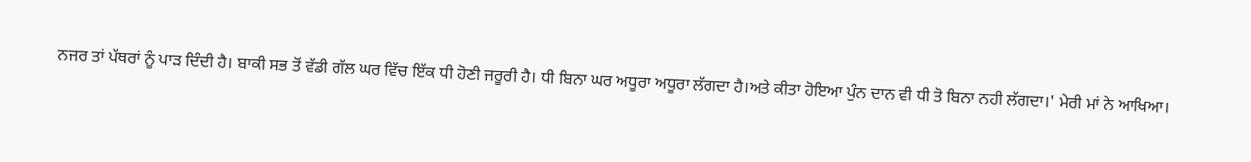ਨਜਰ ਤਾਂ ਪੱਥਰਾਂ ਨੂੰ ਪਾੜ ਦਿੰਦੀ ਹੈ। ਬਾਕੀ ਸਭ ਤੋਂ ਵੱਡੀ ਗੱਲ ਘਰ ਵਿੱਚ ਇੱਕ ਧੀ ਹੋਣੀ ਜਰੂਰੀ ਹੈ। ਧੀ ਬਿਨਾ ਘਰ ਅਧੂਰਾ ਅਧੂਰਾ ਲੱਗਦਾ ਹੈ।ਅਤੇ ਕੀਤਾ ਹੋਇਆ ਪੁੰਨ ਦਾਨ ਵੀ ਧੀ ਤੋ ਬਿਨਾ ਨਹੀ ਲੱਗਦਾ।' ਮੇਰੀ ਮਾਂ ਨੇ ਆਖਿਆ।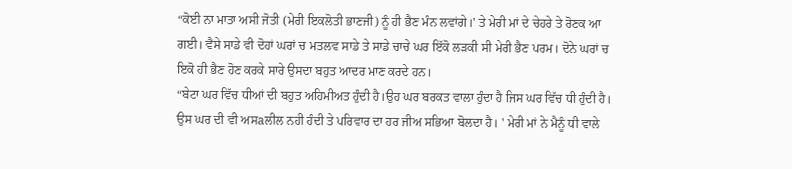“ਕੋਈ ਨਾ ਮਾਤਾ ਅਸੀ ਜੋਤੀ (ਮੇਰੀ ਇਕਲੋਤੀ ਭਾਣਜੀ) ਨੂੰ ਹੀ ਭੈਣ ਮੰਨ ਲਵਾਂਗੇ।' ਤੇ ਮੇਰੀ ਮਾਂ ਦੇ ਚੇਹਰੇ ਤੇ ਰੋਣਕ ਆ ਗਈ। ਵੈਸੇ ਸਾਡੇ ਵੀ ਦੋਹਾਂ ਘਰਾਂ ਚ ਮਤਲਵ ਸਾਡੇ ਤੇ ਸਾਡੇ ਚਾਚੇ ਘਰ ਇੱਕੋ ਲੜਕੀ ਸੀ ਮੇਰੀ ਭੈਣ ਪਰਮ। ਦੋਨੇ ਘਰਾਂ ਚ ਇਕੋ ਹੀ ਭੈਣ ਹੋਣ ਕਰਕੇ ਸਾਰੇ ਉਸਦਾ ਬਹੁਤ ਆਦਰ ਮਾਣ ਕਰਦੇ ਹਨ।
“ਬੇਟਾ ਘਰ ਵਿੱਚ ਧੀਆਂ ਦੀ ਬਹੁਤ ਅਹਿਮੀਅਤ ਹੁੰਦੀ ਹੈ।ਉਹ ਘਰ ਬਰਕਤ ਵਾਲਾ ਹੁੰਦਾ ਹੈ ਜਿਸ ਘਰ ਵਿੱਚ ਧੀ ਹੁੰਦੀ ਹੈ। ਉਸ ਘਰ ਦੀ ਵੀ ਅਸaਲੀਲ ਨਹੀ ਹੰਦੀ ਤੇ ਪਰਿਵਾਰ ਦਾ ਹਰ ਜੀਅ ਸਭਿਆ ਬੋਲਦਾ ਹੈ। ' ਮੇਰੀ ਮਾਂ ਨੇ ਮੈਨੂੰ ਧੀ ਵਾਲੇ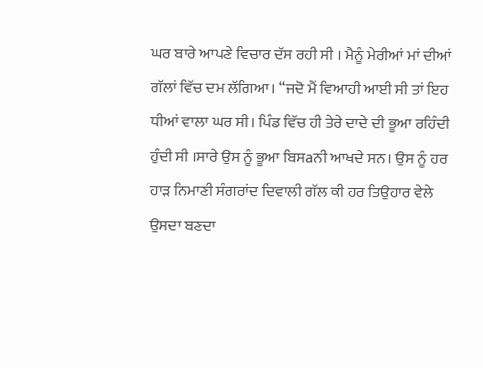ਘਰ ਬਾਰੇ ਆਪਣੇ ਵਿਚਾਰ ਦੱਸ ਰਹੀ ਸੀ । ਮੈਨੂੰ ਮੇਰੀਆਂ ਮਾਂ ਦੀਆਂ ਗੱਲਾਂ ਵਿੱਚ ਦਮ ਲੱਗਿਆ। “ਜਦੋ ਮੈਂ ਵਿਆਹੀ ਆਈ ਸੀ ਤਾਂ ਇਹ ਧੀਆਂ ਵਾਲਾ ਘਰ ਸੀ। ਪਿੰਡ ਵਿੱਚ ਹੀ ਤੇਰੇ ਦਾਦੇ ਦੀ ਭੂਆ ਰਹਿੰਦੀ ਹੁੰਦੀ ਸੀ ।ਸਾਰੇ ਉਸ ਨੂੰ ਭੂਆ ਬਿਸaਨੀ ਆਖਦੇ ਸਨ। ਉਸ ਨੂੰ ਹਰ ਹਾੜ ਨਿਮਾਣੀ ਸੰਗਰਾਂਦ ਦਿਵਾਲੀ ਗੱਲ ਕੀ ਹਰ ਤਿਉਹਾਰ ਵੇਲੇ ਉਸਦਾ ਬਣਦਾ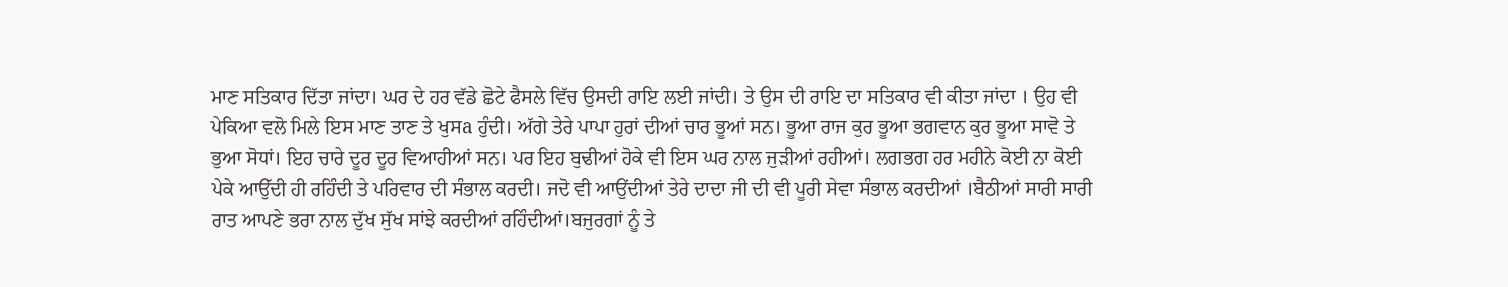ਮਾਣ ਸਤਿਕਾਰ ਦਿੱਤਾ ਜਾਂਦਾ। ਘਰ ਦੇ ਹਰ ਵੱਡੇ ਛੋਟੇ ਫੈਸਲੇ ਵਿੱਚ ਉਸਦੀ ਰਾਇ ਲਈ ਜਾਂਦੀ। ਤੇ ਉਸ ਦੀ ਰਾਇ ਦਾ ਸਤਿਕਾਰ ਵੀ ਕੀਤਾ ਜਾਂਦਾ । ਉਹ ਵੀ ਪੇਕਿਆ ਵਲੋ ਮਿਲੇ ਇਸ ਮਾਣ ਤਾਣ ਤੇ ਖੁਸa ਹੁੰਦੀ। ਅੱਗੇ ਤੇਰੇ ਪਾਪਾ ਹੁਰਾਂ ਦੀਆਂ ਚਾਰ ਭੂਆਂ ਸਨ। ਭੂਆ ਰਾਜ ਕੁਰ ਭੂਆ ਭਗਵਾਨ ਕੁਰ ਭੂਆ ਸਾਵੋ ਤੇ ਭੁਆ ਸੋਧਾਂ। ਇਹ ਚਾਰੇ ਦੂਰ ਦੂਰ ਵਿਆਹੀਆਂ ਸਨ। ਪਰ ਇਹ ਬੁਢੀਆਂ ਹੋਕੇ ਵੀ ਇਸ ਘਰ ਨਾਲ ਜੁੜੀਆਂ ਰਹੀਆਂ। ਲਗਭਗ ਹਰ ਮਹੀਨੇ ਕੋਈ ਨਾ ਕੋਈ ਪੇਕੇ ਆਉੱਦੀ ਹੀ ਰਹਿੰਦੀ ਤੇ ਪਰਿਵਾਰ ਦੀ ਸੰਭਾਲ ਕਰਦੀ। ਜਦੋ ਵੀ ਆਉਂਦੀਆਂ ਤੇਰੇ ਦਾਦਾ ਜੀ ਦੀ ਵੀ ਪੂਰੀ ਸੇਵਾ ਸੰਭਾਲ ਕਰਦੀਆਂ ।ਬੈਠੀਆਂ ਸਾਰੀ ਸਾਰੀ ਰਾਤ ਆਪਣੇ ਭਰਾ ਨਾਲ ਦੁੱਖ ਸੁੱਖ ਸਾਂਝੇ ਕਰਦੀਆਂ ਰਹਿੰਦੀਆਂ।ਬਜੁਰਗਾਂ ਨੂੰ ਤੇ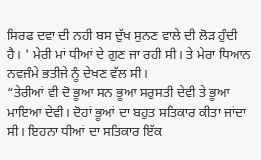ਸਿਰਫ ਦਵਾ ਦੀ ਨਹੀ ਬਸ ਦੁੱਖ ਸੁਨਣ ਵਾਲੇ ਦੀ ਲੋੜ ਹੁੰਦੀ ਹੈ। ' ਮੇਰੀ ਮਾਂ ਧੀਆਂ ਦੇ ਗੁਣ ਜਾ ਰਹੀ ਸੀ। ਤੇ ਮੇਰਾ ਧਿਆਨ ਨਵਜੰਮੇ ਭਤੀਜੇ ਨੂੰ ਦੇਖਣ ਵੱਲ ਸੀ।
“ਤੇਰੀਆਂ ਵੀ ਦੋ ਭੂਆ ਸਨ ਭੂਆ ਸਰੁਸਤੀ ਦੇਵੀ ਤੇ ਭੂਆ ਮਾਇਆ ਦੇਵੀ। ਦੋਹਾਂ ਭੂਆਂ ਦਾ ਬਹੁਤ ਸਤਿਕਾਰ ਕੀਤਾ ਜਾਂਦਾ ਸੀ। ਇਹਨਾ ਧੀਆਂ ਦਾ ਸਤਿਕਾਰ ਇੱਕ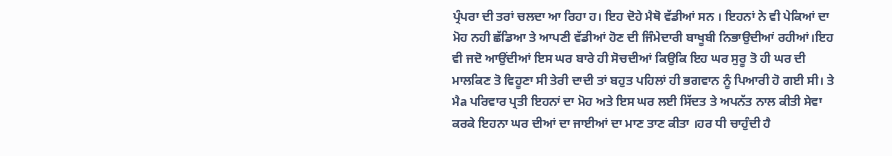ਪ੍ਰੰਪਰਾ ਦੀ ਤਰਾਂ ਚਲਦਾ ਆ ਰਿਹਾ ਹ। ਇਹ ਦੋਹੇ ਮੈਥੋ ਵੱਡੀਆਂ ਸਨ । ਇਹਨਾਂ ਨੇ ਵੀ ਪੇਕਿਆਂ ਦਾ ਮੋਹ ਨਹੀ ਛੱਡਿਆ ਤੇ ਆਪਣੀ ਵੱਡੀਆਂ ਹੋਣ ਦੀ ਜਿੰਮੇਦਾਰੀ ਬਾਖੂਬੀ ਨਿਭਾਉਦੀਆਂ ਰਹੀਆਂ।ਇਹ ਵੀ ਜਦੋ ਆਉਂਦੀਆਂ ਇਸ ਘਰ ਬਾਰੇ ਹੀ ਸੋਚਦੀਆਂ ਕਿਉਕਿ ਇਹ ਘਰ ਸੁਰੂ ਤੋ ਹੀ ਘਰ ਦੀ ਮਾਲਕਿਣ ਤੋ ਵਿਹੂਣਾ ਸੀ ਤੇਰੀ ਦਾਦੀ ਤਾਂ ਬਹੁਤ ਪਹਿਲਾਂ ਹੀ ਭਗਵਾਨ ਨੂੰ ਪਿਆਰੀ ਹੋ ਗਈ ਸੀ। ਤੇ ਮੈa ਪਰਿਵਾਰ ਪ੍ਰਤੀ ਇਹਨਾਂ ਦਾ ਮੋਹ ਅਤੇ ਇਸ ਘਰ ਲਈ ਸਿੱਦਤ ਤੇ ਅਪਨੱਤ ਨਾਲ ਕੀਤੀ ਸੇਵਾ ਕਰਕੇ ਇਹਨਾ ਘਰ ਦੀਆਂ ਦਾ ਜਾਈਆਂ ਦਾ ਮਾਣ ਤਾਣ ਕੀਤਾ ।ਹਰ ਧੀ ਚਾਹੁੰਦੀ ਹੈ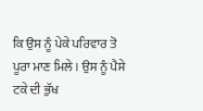ਕਿ ਉਸ ਨੂੰ ਪੇਕੇ ਪਰਿਵਾਰ ਤੋ ਪੂਰਾ ਮਾਣ ਮਿਲੇ। ਉਸ ਨੂੰ ਪੈਸੇ ਟਕੇ ਦੀ ਭੁੱਖ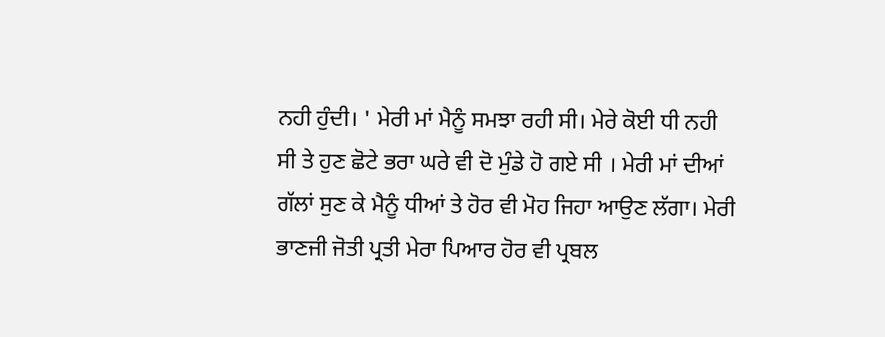ਨਹੀ ਹੁੰਦੀ। ' ਮੇਰੀ ਮਾਂ ਮੈਨੂੰ ਸਮਝਾ ਰਹੀ ਸੀ। ਮੇਰੇ ਕੋਈ ਧੀ ਨਹੀ ਸੀ ਤੇ ਹੁਣ ਛੋਟੇ ਭਰਾ ਘਰੇ ਵੀ ਦੋ ਮੁੰਡੇ ਹੋ ਗਏ ਸੀ । ਮੇਰੀ ਮਾਂ ਦੀਆਂ ਗੱਲਾਂ ਸੁਣ ਕੇ ਮੈਨੂੰ ਧੀਆਂ ਤੇ ਹੋਰ ਵੀ ਮੋਹ ਜਿਹਾ ਆਉਣ ਲੱਗਾ। ਮੇਰੀ ਭਾਣਜੀ ਜੋਤੀ ਪ੍ਰਤੀ ਮੇਰਾ ਪਿਆਰ ਹੋਰ ਵੀ ਪ੍ਰਬਲ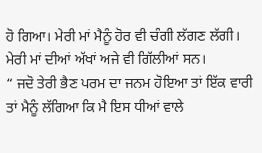ਹੋ ਗਿਆ। ਮੇਰੀ ਮਾਂ ਮੈਨੂੰ ਹੋਰ ਵੀ ਚੰਗੀ ਲੱਗਣ ਲੱਗੀ। ਮੇਰੀ ਮਾਂ ਦੀਆਂ ਅੱਖਾਂ ਅਜੇ ਵੀ ਗਿੱਲੀਆਂ ਸਨ।
“ ਜਦੋ ਤੇਰੀ ਭੈਣ ਪਰਮ ਦਾ ਜਨਮ ਹੋਇਆ ਤਾਂ ਇੱਕ ਵਾਰੀ ਤਾਂ ਮੈਨੂੰ ਲੱਗਿਆ ਕਿ ਮੈ ਇਸ ਧੀਆਂ ਵਾਲੇ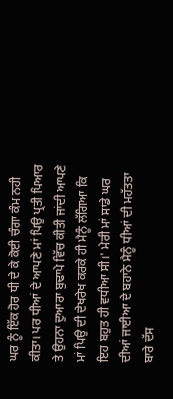ਘਰ ਨੂੰ ਇੱਕ ਹੋਰ ਧੀ ਦੇ ਕੇ ਕੋਈ ਚੰਗਾ ਕੰਮ ਨਹੀ ਕੀਤਾ। ਪਰ ਧੀਆਂ ਦੇ ਆਪਣੇ ਮਾਂ ਪਿਉ ਪ੍ਰਤੀ ਪਿਆਰ ਤੇ ਉਹਨਾ ਦੁਆਰਾ ਬੁਢਾਪੇ ਵਿੱਚ ਕੀਤੀ ਜਾਂਦੀ ਆਪਣੇ ਮਾਂ ਪਿਉ ਦੀ ਦੇਖਰੇਖ ਕਰਕੇ ਹੀ ਮੈਨੂੰ ਲੱਗਿਆ ਕਿ ਇਹ ਬਹੁਤ ਹੀ ਵਧੀਆ ਸੀ।' ਮੇਰੀ ਮਾਂ ਸਾਡੇ ਘਰ ਦੀਆਂ ਜਾਈਆ ਦੇ ਬਹਾਨੇ ਮੈਨੂੰ ਧੀਆਂ ਦੀ ਮਹੱਤਤਾ ਬਾਰੇ ਦੱਸ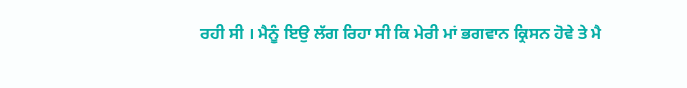ਰਹੀ ਸੀ । ਮੈਨੂੰ ਇਉ ਲੱਗ ਰਿਹਾ ਸੀ ਕਿ ਮੇਰੀ ਮਾਂ ਭਗਵਾਨ ਕ੍ਰਿਸਨ ਹੋਵੇ ਤੇ ਮੈ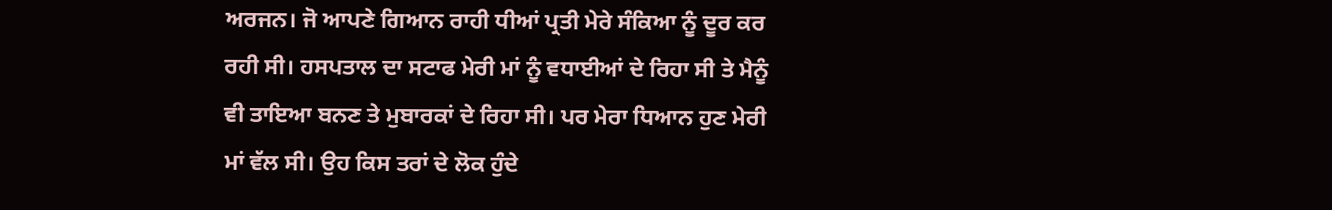ਅਰਜਨ। ਜੋ ਆਪਣੇ ਗਿਆਨ ਰਾਹੀ ਧੀਆਂ ਪ੍ਰਤੀ ਮੇਰੇ ਸੰਕਿਆ ਨੂੰ ਦੂਰ ਕਰ ਰਹੀ ਸੀ। ਹਸਪਤਾਲ ਦਾ ਸਟਾਫ ਮੇਰੀ ਮਾਂ ਨੂੰ ਵਧਾਈਆਂ ਦੇ ਰਿਹਾ ਸੀ ਤੇ ਮੈਨੂੰ ਵੀ ਤਾਇਆ ਬਨਣ ਤੇ ਮੁਬਾਰਕਾਂ ਦੇ ਰਿਹਾ ਸੀ। ਪਰ ਮੇਰਾ ਧਿਆਨ ਹੁਣ ਮੇਰੀ ਮਾਂ ਵੱਲ ਸੀ। ਉਹ ਕਿਸ ਤਰਾਂ ਦੇ ਲੋਕ ਹੁੰਦੇ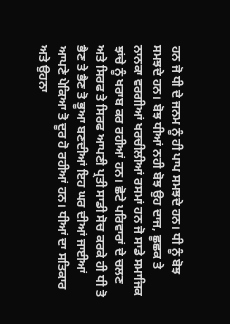ਹਨ ਜੋ ਧੀ ਦੇ ਜਨਮ ਨੂੰ ਹੀ ਪਾਪ ਸਮਝਦੇ ਹਨ। ਧੀ ਨੂੰ ਬੋਝ ਸਮਝਦੇ ਹਨ। ਬੋਝ ਧੀਆਂ ਨਹੀ ਬੋਝ ਉਹ ਦਾਜ, ਛੂਛਕ ਤੇ ਨਾਨਕਾ ਵਰਗੀਆਂ ਖਰਚੀਲੀਆਂ ਰਸਮਾਂ ਹਨ ਜੋ ਸਾਡੇ ਸਮਾਜਿਕ ਝਾਂਚੇ ਨੂੰ ਖਰਾਬ ਕਰ ਰਹੀਆਂ ਹਨ। ਛੋਟੇ ਪਰਿਵਾਰਾਂ ਦੇ ਚਲਣ ਅਤੇ ਸਿਰਫ ਤੇ ਸਿਰਫ ਆਪਣੀ ਪ੍ਰਤੀ ਸਾਡੀ ਸੋਚ ਕਰਕੇ ਹੀ ਧੀ ਤੋ ਭੈਣ ਤੇ ਭੈਣ ਤੋ ਭੂਆ ਬਣਦੀਆਂ ਇਹ ਘਰ ਦੀਆਂ ਜਾਈਆਂ ਆਪਣੇ ਪੇਕਿਆ ਤੋ ਦੂਰ ਹੋ ਰਹੀਆਂ ਹਨ। ਧੀਆਂ ਦਾ ਸਤਿਕਾਰ ਅਤੇ ਉਹਨਾ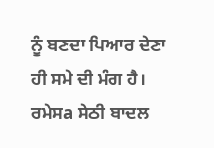ਨੂੰ ਬਣਦਾ ਪਿਆਰ ਦੇਣਾ ਹੀ ਸਮੇ ਦੀ ਮੰਗ ਹੈ।
ਰਮੇਸa ਸੇਠੀ ਬਾਦਲ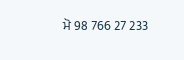ਮੋ 98 766 27 233